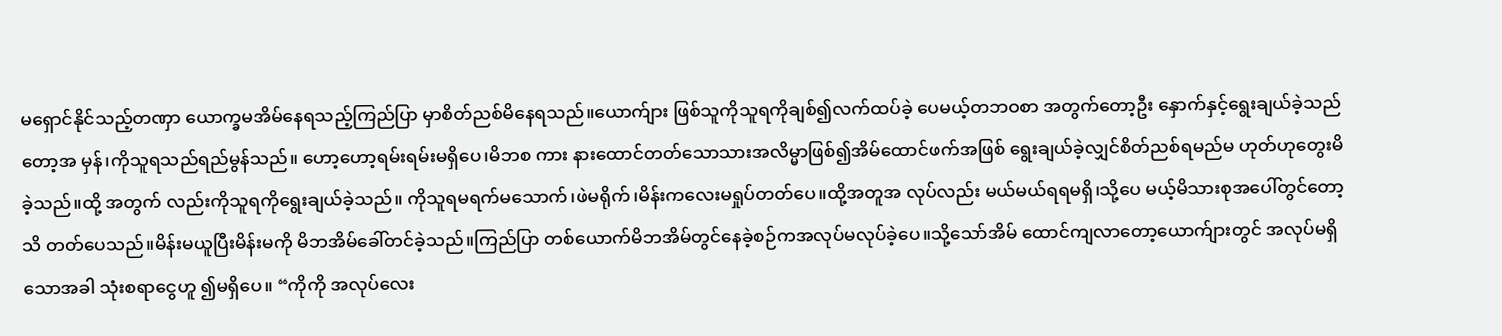မရှောင်နိုင်သည့်တဏှာ ယောက္ခမအိမ်နေရသည့်ကြည်ပြာ မှာစိတ်ညစ်မိနေရသည်။ယောက်ျား ဖြစ်သူကိုသူရကိုချစ်၍လက်ထပ်ခဲ့ ပေမယ့်တဘဝစာ အတွက်တော့ဦး နှောက်နှင့်ရွေးချယ်ခဲ့သည်တော့အ မှန်၊ကိုသူရသည်ရည်မွန်သည်။ ဟော့ဟော့ရမ်းရမ်းမရှိပေ၊မိဘစ ကား နားထောင်တတ်သောသားအလိမ္မာဖြစ်၍အိမ်ထောင်ဖက်အဖြစ် ရွေးချယ်ခဲ့လျှင်စိတ်ညစ်ရမည်မ ဟုတ်ဟုတွေးမိခဲ့သည်။ထို့ အတွက် လည်းကိုသူရကိုရွေးချယ်ခဲ့သည်။ ကိုသူရမရက်မသောက်၊ဖဲမရိုက်၊မိန်းကလေးမရှုပ်တတ်ပေ။ထို့အတူအ လုပ်လည်း မယ်မယ်ရရမရှိ၊သို့ပေ မယ့်မိသားစုအပေါ်တွင်တော့သိ တတ်ပေသည်။မိန်းမယူပြီးမိန်းမကို မိဘအိမ်ခေါ်တင်ခဲ့သည်။ကြည်ပြာ တစ်ယောက်မိဘအိမ်တွင်နေခဲ့စဉ်ကအလုပ်မလုပ်ခဲ့ပေ။သို့သော်အိမ် ထောင်ကျလာတော့ယောက်ျားတွင် အလုပ်မရှိသောအခါ သုံးစရာငွေဟူ ၍မရှိပေ။ “ကိုကို အလုပ်လေး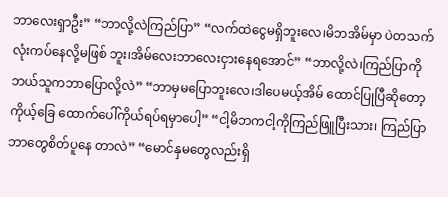ဘာလေးရှာဦး” “ဘာလို့လဲကြည်ပြာ” “လက်ထဲငွေမရှိဘူးလေ၊မိဘအိမ်မှာ ပဲတသက်လုံးကပ်နေလို့မဖြစ် ဘူး၊အိမ်လေးဘာလေးငှားနေရအောင်” “ဘာလို့လဲ၊ကြည်ပြာကိုဘယ်သူကဘာပြောလို့လဲ” “ဘာမှမပြောဘူးလေ၊ဒါပေမယ့်အိမ် ထောင်ပြုပြီဆိုတော့ကိုယ့်ခြေ ထောက်ပေါ်ကိုယ်ရပ်ရမှာပေါ့” “ငါ့မိဘကငါ့ကိုကြည်ဖြူပြီးသား၊ ကြည်ပြာဘာတွေစိတ်ပူနေ တာလဲ” “မောင်နှမတွေလည်းရှိ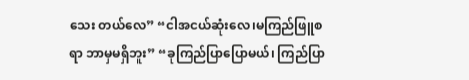သေး တယ်လေ” “ငါအငယ်ဆုံးလေ၊မကြည်ဖြူစရာ ဘာမှမရှိဘူး” “ခုကြည်ပြာပြောမယ်၊ ကြည်ပြာ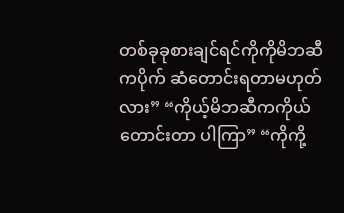တစ်ခုခုစားချင်ရင်ကိုကိုမိဘဆီကပိုက် ဆံတောင်းရတာမဟုတ်လား” “ကိုယ့်မိဘဆီကကိုယ်တောင်းတာ ပါကြာ” “ကိုကို့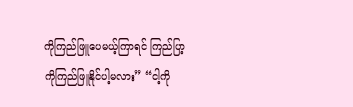ကိုကြည်ဖြူပေမယ့်ကြာရင် ကြည်ပြာ့ကိုကြည်ဖြူနိုင်ပါ့မလား” “ငါ့ကို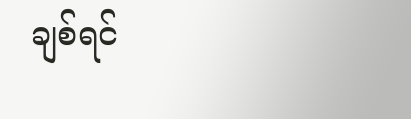ချစ်ရင်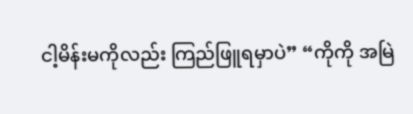ငါ့မိန်းမကိုလည်း ကြည်ဖြူရမှာပဲ” “ကိုကို အမြဲ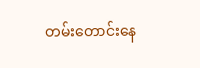တမ်းတောင်းနေ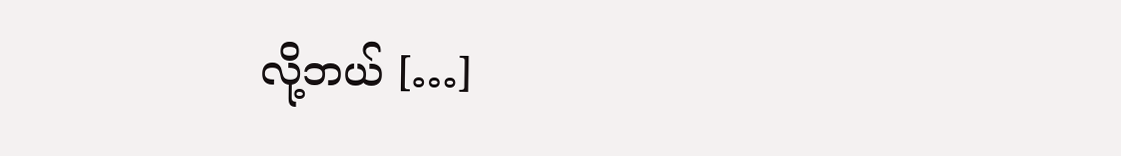လို့ဘယ် […]